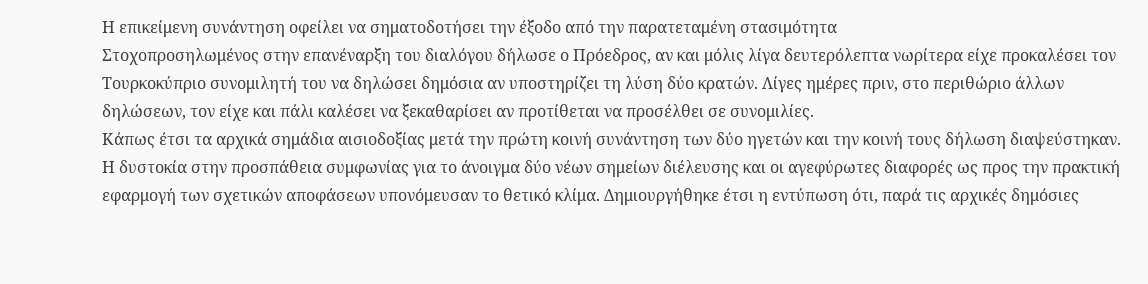Η επικείμενη συνάντηση οφείλει να σηματοδοτήσει την έξοδο από την παρατεταμένη στασιμότητα
Στοχοπροσηλωμένος στην επανέναρξη του διαλόγου δήλωσε ο Πρόεδρος, αν και μόλις λίγα δευτερόλεπτα νωρίτερα είχε προκαλέσει τον Τουρκοκύπριο συνομιλητή του να δηλώσει δημόσια αν υποστηρίζει τη λύση δύο κρατών. Λίγες ημέρες πριν, στο περιθώριο άλλων δηλώσεων, τον είχε και πάλι καλέσει να ξεκαθαρίσει αν προτίθεται να προσέλθει σε συνομιλίες.
Κάπως έτσι τα αρχικά σημάδια αισιοδοξίας μετά την πρώτη κοινή συνάντηση των δύο ηγετών και την κοινή τους δήλωση διαψεύστηκαν. Η δυστοκία στην προσπάθεια συμφωνίας για το άνοιγμα δύο νέων σημείων διέλευσης και οι αγεφύρωτες διαφορές ως προς την πρακτική εφαρμογή των σχετικών αποφάσεων υπονόμευσαν το θετικό κλίμα. Δημιουργήθηκε έτσι η εντύπωση ότι, παρά τις αρχικές δημόσιες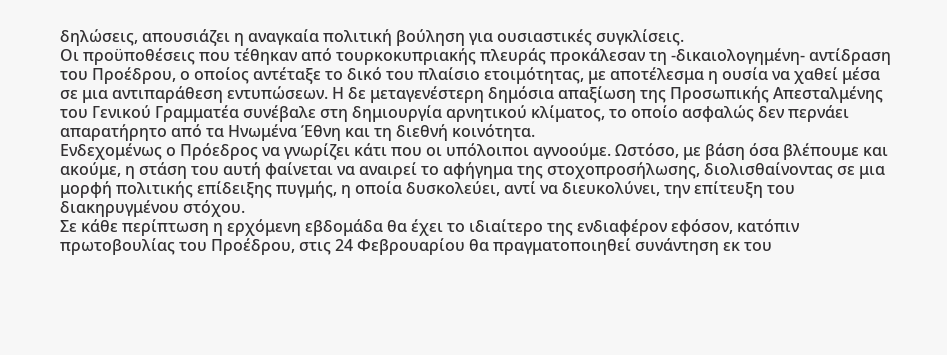δηλώσεις, απουσιάζει η αναγκαία πολιτική βούληση για ουσιαστικές συγκλίσεις.
Οι προϋποθέσεις που τέθηκαν από τουρκοκυπριακής πλευράς προκάλεσαν τη -δικαιολογημένη- αντίδραση του Προέδρου, ο οποίος αντέταξε το δικό του πλαίσιο ετοιμότητας, με αποτέλεσμα η ουσία να χαθεί μέσα σε μια αντιπαράθεση εντυπώσεων. Η δε μεταγενέστερη δημόσια απαξίωση της Προσωπικής Απεσταλμένης του Γενικού Γραμματέα συνέβαλε στη δημιουργία αρνητικού κλίματος, το οποίο ασφαλώς δεν περνάει απαρατήρητο από τα Ηνωμένα Έθνη και τη διεθνή κοινότητα.
Ενδεχομένως ο Πρόεδρος να γνωρίζει κάτι που οι υπόλοιποι αγνοούμε. Ωστόσο, με βάση όσα βλέπουμε και ακούμε, η στάση του αυτή φαίνεται να αναιρεί το αφήγημα της στοχοπροσήλωσης, διολισθαίνοντας σε μια μορφή πολιτικής επίδειξης πυγμής, η οποία δυσκολεύει, αντί να διευκολύνει, την επίτευξη του διακηρυγμένου στόχου.
Σε κάθε περίπτωση η ερχόμενη εβδομάδα θα έχει το ιδιαίτερο της ενδιαφέρον εφόσον, κατόπιν πρωτοβουλίας του Προέδρου, στις 24 Φεβρουαρίου θα πραγματοποιηθεί συνάντηση εκ του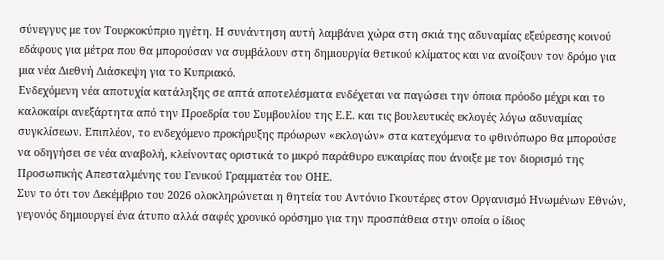σύνεγγυς με τον Τουρκοκύπριο ηγέτη. Η συνάντηση αυτή λαμβάνει χώρα στη σκιά της αδυναμίας εξεύρεσης κοινού εδάφους για μέτρα που θα μπορούσαν να συμβάλουν στη δημιουργία θετικού κλίματος και να ανοίξουν τον δρόμο για μια νέα Διεθνή Διάσκεψη για το Κυπριακό.
Ενδεχόμενη νέα αποτυχία κατάληξης σε απτά αποτελέσματα ενδέχεται να παγώσει την όποια πρόοδο μέχρι και το καλοκαίρι ανεξάρτητα από την Προεδρία του Συμβουλίου της Ε.Ε. και τις βουλευτικές εκλογές λόγω αδυναμίας συγκλίσεων. Επιπλέον, το ενδεχόμενο προκήρυξης πρόωρων «εκλογών» στα κατεχόμενα το φθινόπωρο θα μπορούσε να οδηγήσει σε νέα αναβολή, κλείνοντας οριστικά το μικρό παράθυρο ευκαιρίας που άνοιξε με τον διορισμό της Προσωπικής Απεσταλμένης του Γενικού Γραμματέα του ΟΗΕ.
Συν το ότι τον Δεκέμβριο του 2026 ολοκληρώνεται η θητεία του Αντόνιο Γκουτέρες στον Οργανισμό Ηνωμένων Εθνών, γεγονός δημιουργεί ένα άτυπο αλλά σαφές χρονικό ορόσημο για την προσπάθεια στην οποία ο ίδιος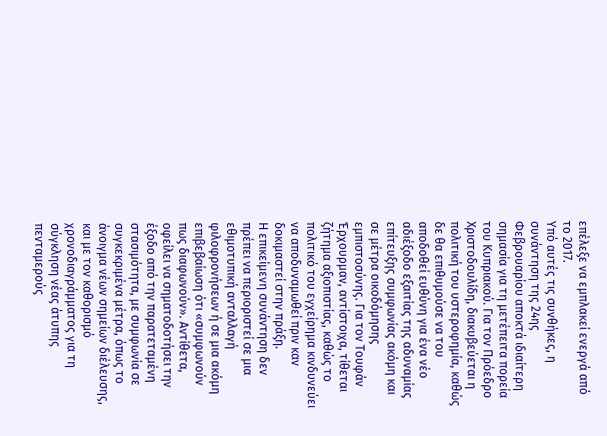επέλεξε να εμπλακεί ενεργά από το 2017.
Υπό αυτές τις συνθήκες, η συνάντηση της 24ης Φεβρουαρίου αποκτά ιδιαίτερη σημασία για τη μετέπειτα πορεία του Κυπριακού. Για τον Πρόεδρο Χριστοδουλίδη, διακυβεύεται η πολιτική του υστεροφημία, καθώς δε θα επιθυμούσε να του αποδοθεί ευθύνη για ένα νέο αδιέξοδο εξαιτίας της αδυναμίας επίτευξης συμφωνίας ακόμη και σε μέτρα οικοδόμησης εμπιστοσύνης. Για τον Τουφάν Έρχουρμαν, αντίστοιχα, τίθεται ζήτημα αξιοπιστίας, καθώς το πολιτικό του εγχείρημα κινδυνεύει να αποδυναμωθεί πριν καν δοκιμαστεί στην πράξη.
Η επικείμενη συνάντηση δεν πρέπει να περιοριστεί σε μια εθιμοτυπική ανταλλαγή φιλοφρονήσεων ή σε μια ακόμη επιβεβαίωση ότι «συμφωνούν πως διαφωνούν». Αντίθετα, οφείλει να σηματοδοτήσει την έξοδο από την παρατεταμένη στασιμότητα, με συμφωνία σε συγκεκριμένα μέτρα, όπως το άνοιγμα νέων σημείων διέλευσης, και με τον καθορισμό χρονοδιαγράμματος για τη σύγκληση νέας άτυπης πενταμερούς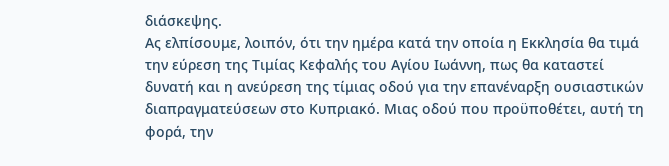διάσκεψης.
Ας ελπίσουμε, λοιπόν, ότι την ημέρα κατά την οποία η Εκκλησία θα τιμά την εύρεση της Τιμίας Κεφαλής του Αγίου Ιωάννη, πως θα καταστεί δυνατή και η ανεύρεση της τίμιας οδού για την επανέναρξη ουσιαστικών διαπραγματεύσεων στο Κυπριακό. Μιας οδού που προϋποθέτει, αυτή τη φορά, την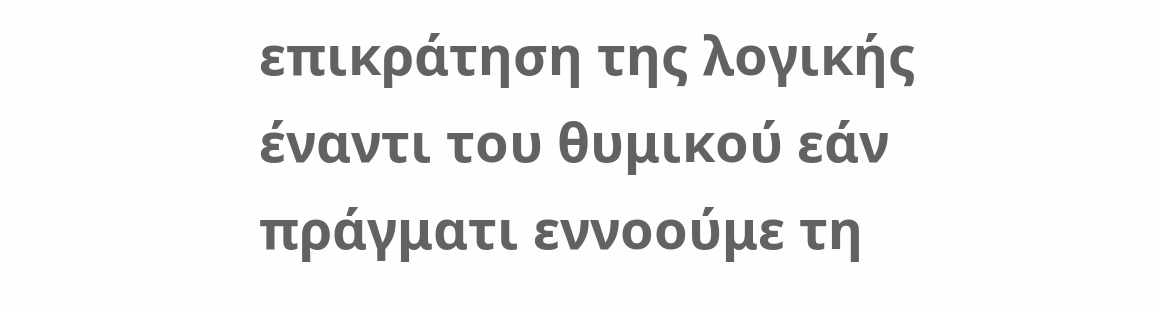επικράτηση της λογικής έναντι του θυμικού εάν πράγματι εννοούμε τη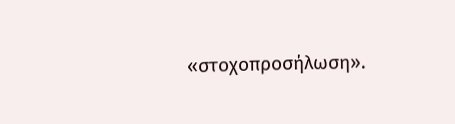«στοχοπροσήλωση».